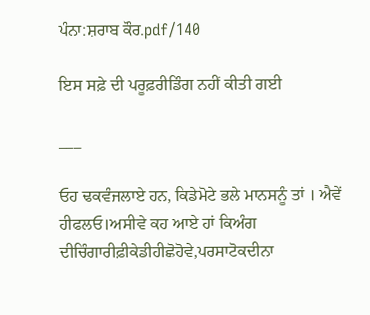ਪੰਨਾ:ਸ਼ਰਾਬ ਕੌਰ.pdf/140

ਇਸ ਸਫ਼ੇ ਦੀ ਪਰੂਫ਼ਰੀਡਿੰਗ ਨਹੀਂ ਕੀਤੀ ਗਈ

___

ਓਹ ਢਕਵੰਜਲਾਏ ਹਨ, ਕਿਡੇਮੋਟੇ ਭਲੇ ਮਾਨਸਨੂੰ ਤਾਂ । ਐਵੇਂ ਹੀਫਲਓ।ਅਸੀਵੇ ਕਹ ਆਏ ਹਾਂ ਕਿਅੰਗ ਦੀਚਿੰਗਾਰੀਫ਼ੀਕੇਡੀਹੀਛੋਹੋਵੇ,ਪਰਸਾਟੋਕਦੀਨਾ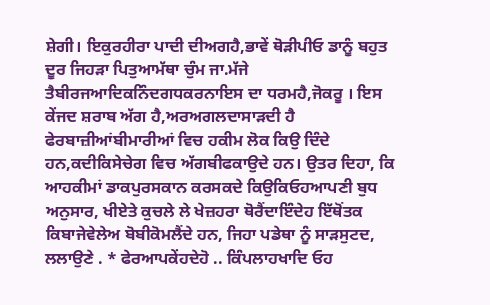ਸ਼ੇਗੀ। ਇਕੁਰਹੀਰਾ ਪਾਦੀ ਦੀਅਗਹੈ,ਭਾਵੇਂ ਥੋੜੀਪੀਓ ਡਾਨੂੰ ਬਹੁਤ ਦੂਰ ਜਿਹੜਾ ਪਿਤੁਆਮੱਥਾ ਚੁੰਮ ਜਾ.ਮੱਜੇ ਤੈਬੀਰਜਆਦਿਕਨਿੰਦਗਧਕਰਨਾਇਸ ਦਾ ਧਰਮਹੈ,ਜੋਕਰੂ । ਇਸ ਕੇਂਜਦ ਸ਼ਰਾਬ ਅੱਗ ਹੈ,ਅਰਅਗਲਦਾਸਾੜਦੀ ਹੈ ਫੇਰਬਾਜ਼ੀਆਂਬੀਮਾਰੀਆਂ ਵਿਚ ਹਕੀਮ ਲੋਕ ਕਿਉ ਦਿੰਦੇ ਹਨ,ਕਦੀਕਿਸੇਚੇਗ ਵਿਚ ਅੱਗਬੀਫਕਾਉਦੇ ਹਨ। ਉਤਰ ਦਿਹਾ, ਕਿ ਆਹਕੀਮਾਂ ਡਾਕਪੁਰਸਕਾਨ ਕਰਸਕਦੇ ਕਿਉਕਿਓਹਆਪਣੀ ਬੁਧ ਅਨੁਸਾਰ, ਖੀਏਤੇ ਕੁਚਲੇ ਲੇ ਖੇਜ਼ਹਰਾ ਥੋਰੈਂਦਾਇੰਦੇਹ ਇੱਥੋਂਤਕ ਕਿਬਾਜੇਵੇਲੇਅ ਬੋਬੀਕੋਮਲੈਂਦੇ ਹਨ, ਜਿਹਾ ਪਡੇਥਾ ਨੂੰ ਸਾੜਸੁਟਦ, ਲਲਾਉਣੇ . * ਫੇਰਆਪਕੇਂਹਦੇਹੋ .. ਕਿੰਪਲਾਹਖਾਦਿ ਓਹ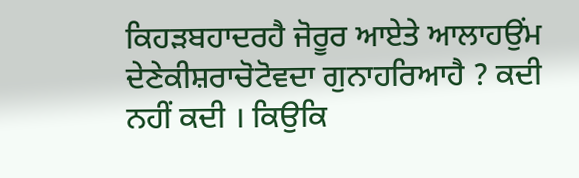ਕਿਹੜਬਹਾਦਰਹੈ ਜੋਰੂਰ ਆਏਤੇ ਆਲਾਹਉਂਮ ਦੇਣੇਕੀਸ਼ਰਾਚੋਟੋਵਦਾ ਗੁਨਾਹਰਿਆਹੈ ? ਕਦੀ ਨਹੀਂ ਕਦੀ । ਕਿਉਕਿ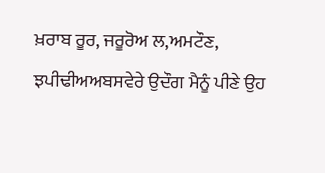ਖ਼ਰਾਬ ਰੂਰ, ਜਰੂਰੋਅ ਲ,ਅਮਟੌਣ, ਝਪੀਢੀਅਅਬਸਵੇਰੇ ਉਦੌਗ ਮੈਨੂੰ ਪੀਣੇ ਉਹ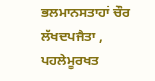ਭਲਮਾਨਸਤਾਹਾਂ ਚੌਰ ਲੱਖਦਪਜੈਤਾ , ਪਹਲੇਮੂਰਖਤ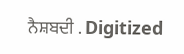ਨੈਸ਼ਬਦੀ . Digitized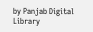by Panjab Digital Library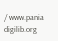/ www.pania digilib.org